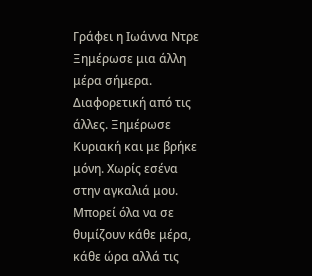Γράφει η Ιωάννα Ντρε
Ξημέρωσε μια άλλη μέρα σήμερα. Διαφορετική από τις άλλες. Ξημέρωσε Κυριακή και με βρήκε μόνη. Χωρίς εσένα στην αγκαλιά μου. Μπορεί όλα να σε θυμίζουν κάθε μέρα, κάθε ώρα αλλά τις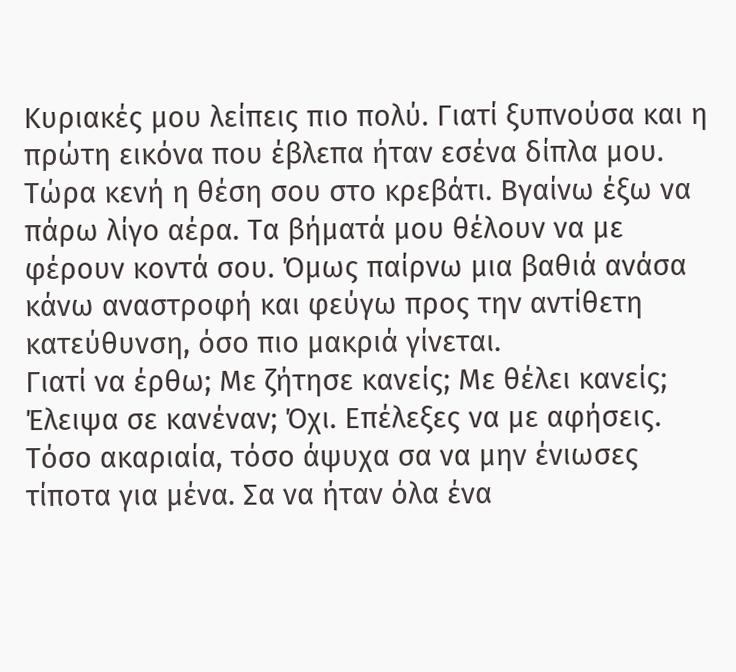Κυριακές μου λείπεις πιο πολύ. Γιατί ξυπνούσα και η πρώτη εικόνα που έβλεπα ήταν εσένα δίπλα μου. Τώρα κενή η θέση σου στο κρεβάτι. Βγαίνω έξω να πάρω λίγο αέρα. Τα βήματά μου θέλουν να με φέρουν κοντά σου. Όμως παίρνω μια βαθιά ανάσα κάνω αναστροφή και φεύγω προς την αντίθετη κατεύθυνση, όσο πιο μακριά γίνεται.
Γιατί να έρθω; Με ζήτησε κανείς; Με θέλει κανείς; Έλειψα σε κανέναν; Όχι. Επέλεξες να με αφήσεις. Τόσο ακαριαία, τόσο άψυχα σα να μην ένιωσες τίποτα για μένα. Σα να ήταν όλα ένα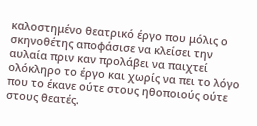καλοστημένο θεατρικό έργο που μόλις ο σκηνοθέτης αποφάσισε να κλείσει την αυλαία πριν καν προλάβει να παιχτεί ολόκληρο το έργο και χωρίς να πει το λόγο που το έκανε ούτε στους ηθοποιούς ούτε στους θεατές.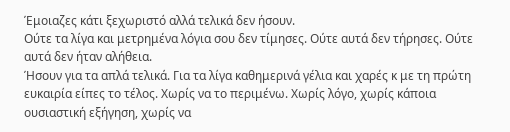Έμοιαζες κάτι ξεχωριστό αλλά τελικά δεν ήσουν.
Ούτε τα λίγα και μετρημένα λόγια σου δεν τίμησες. Ούτε αυτά δεν τήρησες. Ούτε αυτά δεν ήταν αλήθεια.
Ήσουν για τα απλά τελικά. Για τα λίγα καθημερινά γέλια και χαρές κ με τη πρώτη ευκαιρία είπες το τέλος. Χωρίς να το περιμένω. Χωρίς λόγο, χωρίς κάποια ουσιαστική εξήγηση, χωρίς να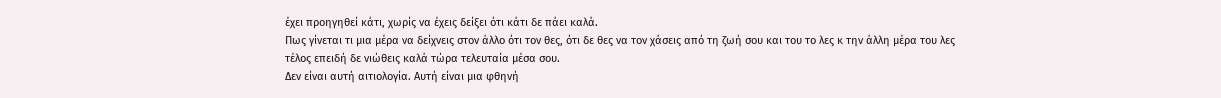έχει προηγηθεί κάτι, χωρίς να έχεις δείξει ότι κάτι δε πάει καλά.
Πως γίνεται τι μια μέρα να δείχνεις στον άλλο ότι τον θες, ότι δε θες να τον χάσεις από τη ζωή σου και του το λες κ την άλλη μέρα του λες τέλος επειδή δε νιώθεις καλά τώρα τελευταία μέσα σου.
Δεν είναι αυτή αιτιολογία. Αυτή είναι μια φθηνή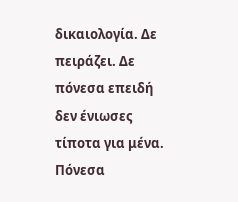δικαιολογία. Δε πειράζει. Δε πόνεσα επειδή δεν ένιωσες τίποτα για μένα. Πόνεσα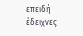επειδή έδειχνες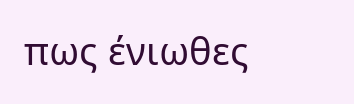πως ένιωθες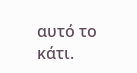αυτό το κάτι.